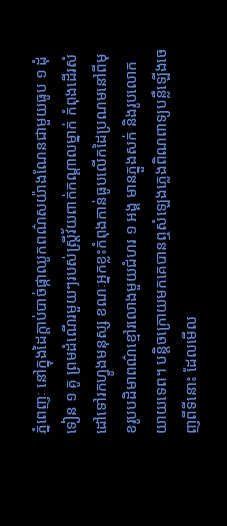ភ្នំពេញៈ នៅក្នុងដៃក្តាប់បាច់ផ្កាឈូកពណ៌សយ៉ាងណែនជាមួយធូប ១ ដុំទៀន ១ គូ ព្រមដំណើរមួយៗរបស់ស្ត្រីវ័យពាក់កណ្តាលម្នាក់ កំពុងដើរសំដៅទៅរកហ្វូងមនុស្ស ខណៈអ្នកខ្លះកំពុងកាន់ធូបលើកដៃប្រណមនៅពីមុខរូបបដិមាពណ៌ខ្មៅរលោងមួយជំហរ ១ អង្គ មានភ្នួងសក់ និងរូបលោកយាយទេព។ បន្តិចក្រោយមកគេបានឮសំឡេងភ្លេងពិណពាទ្យបន្លឺឡើងចេញពីទីនោះ ដែលមើល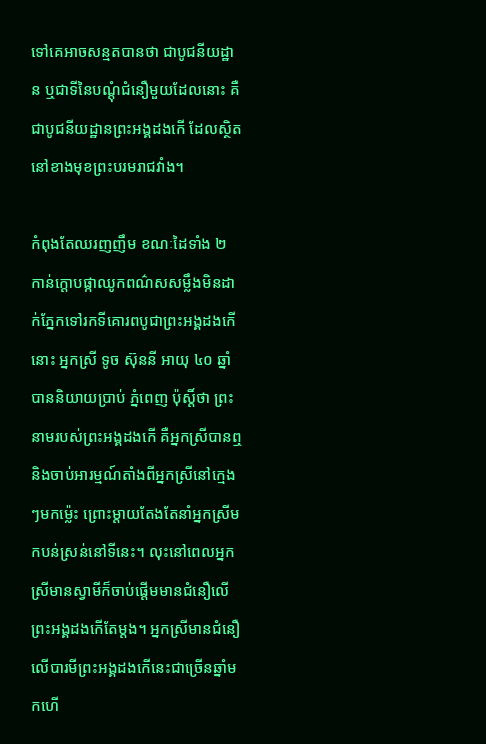ទៅគេអាចសន្មតបានថា ជាបូជនីយដ្ឋាន ឬជាទីនៃបណ្តុំជំនឿមួយដែលនោះ គឺជាបូជនីយដ្ឋានព្រះអង្គដងកើ ដែលស្ថិតនៅខាងមុខព្រះបរមរាជវាំង។

កំពុងតែឈរញញឹម ខណៈដៃទាំង ២ កាន់ក្តោបផ្កាឈូកពណ៌សសម្លឹងមិនដាក់ភ្នែកទៅរកទីគោរពបូជាព្រះអង្គដងកើនោះ អ្នកស្រី ទូច ស៊ុននី អាយុ ៤០ ឆ្នាំបាននិយាយប្រាប់ ភ្នំពេញ ប៉ុស្តិ៍ថា ព្រះនាមរបស់ព្រះអង្គដងកើ គឺអ្នកស្រីបានឮ និងចាប់អារម្មណ៍តាំងពីអ្នកស្រីនៅក្មេងៗមកម្ល៉េះ ព្រោះម្តាយតែងតែនាំអ្នកស្រីមកបន់ស្រន់នៅទីនេះ។ លុះនៅពេលអ្នកស្រីមានស្វាមីក៏ចាប់ផ្តើមមានជំនឿលើព្រះអង្គដងកើតែម្តង។ អ្នកស្រីមានជំនឿលើបារមីព្រះអង្គដងកើនេះជាច្រើនឆ្នាំមកហើ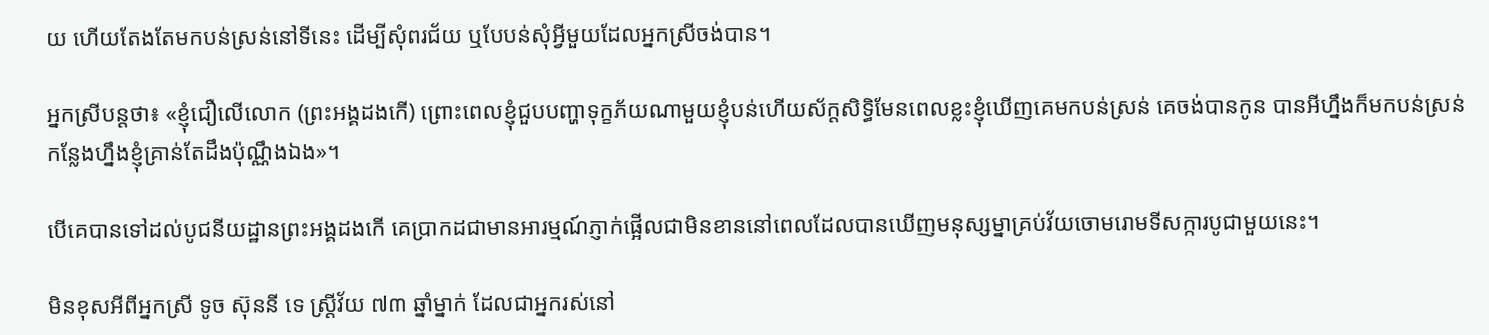យ ហើយតែងតែមកបន់ស្រន់នៅទីនេះ ដើម្បីសុំពរជ័យ ឬបែបន់សុំអ្វីមួយដែលអ្នកស្រីចង់បាន។

អ្នកស្រីបន្តថា៖ «ខ្ញុំជឿលើលោក (ព្រះអង្គដងកើ) ព្រោះពេលខ្ញុំជួបបញ្ហាទុក្ខភ័យណាមួយខ្ញុំបន់ហើយស័ក្តសិទ្ធិមែនពេលខ្លះខ្ញុំឃើញគេមកបន់ស្រន់ គេចង់បានកូន បានអីហ្នឹងក៏មកបន់ស្រន់កន្លែងហ្នឹងខ្ញុំគ្រាន់តែដឹងប៉ុណ្ណឹងឯង»។

បើគេបានទៅដល់បូជនីយដ្ឋានព្រះអង្គដងកើ គេប្រាកដជាមានអារម្មណ៍ភ្ញាក់ផ្អើលជាមិនខាននៅពេលដែលបានឃើញមនុស្សម្នាគ្រប់វ័យចោមរោមទីសក្ការបូជាមួយនេះ។

មិនខុសអីពីអ្នកស្រី ទូច ស៊ុននី ទេ ស្ដ្រីវ័យ ៧៣ ឆ្នាំម្នាក់ ដែលជាអ្នករស់នៅ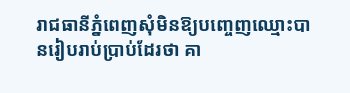រាជធានីភ្នំពេញសុំមិនឱ្យបញ្ចេញឈ្មោះបានរៀបរាប់ប្រាប់ដែរថា គា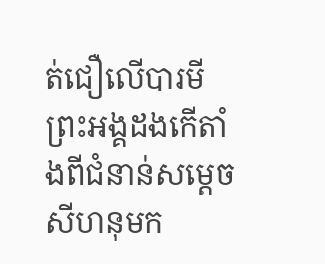ត់ជឿលើបារមីព្រះអង្គដងកើតាំងពីជំនាន់សម្តេចសីហនុមក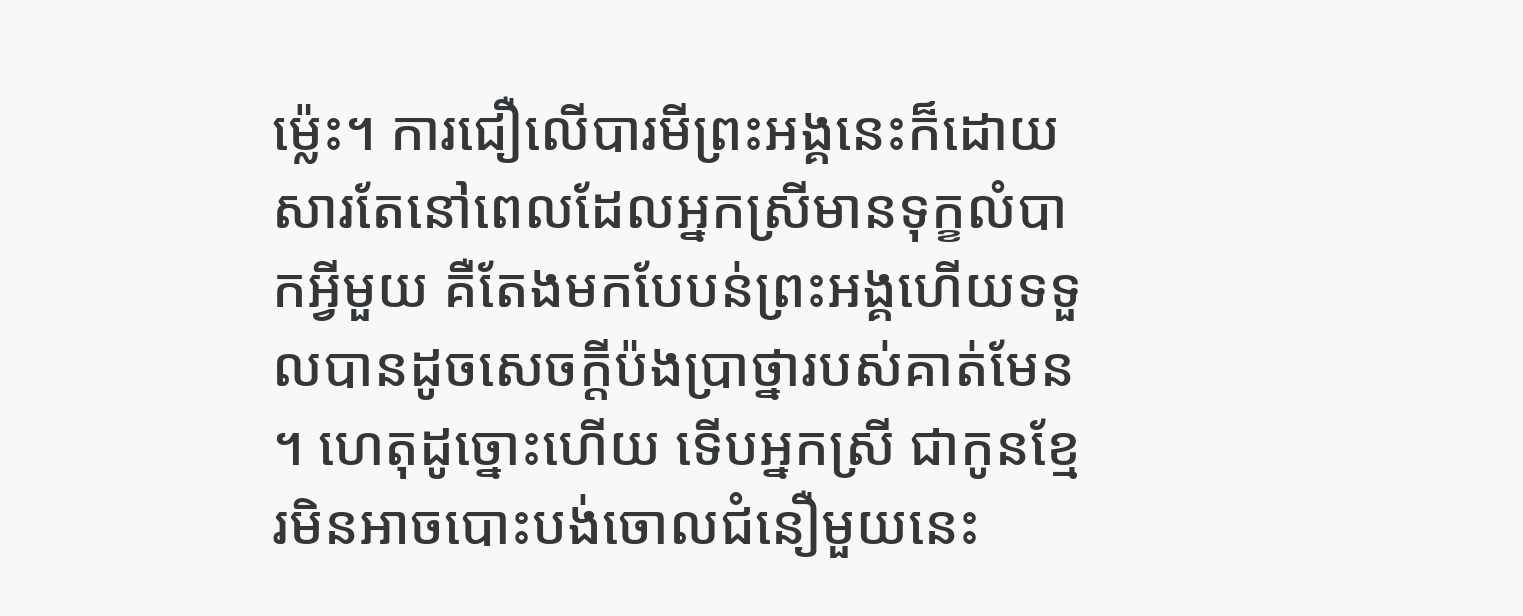ម្ល៉េះ។ ការជឿលើបារមីព្រះអង្គនេះក៏ដោយសារតែនៅពេលដែលអ្នកស្រីមានទុក្ខលំបាកអ្វីមួយ គឺតែងមកបែបន់ព្រះអង្គហើយទទួលបានដូចសេចក្តីប៉ងប្រាថ្នារបស់គាត់មែន។ ហេតុដូច្នោះហើយ ទើបអ្នកស្រី ជាកូនខ្មែរមិនអាចបោះបង់ចោលជំនឿមួយនេះ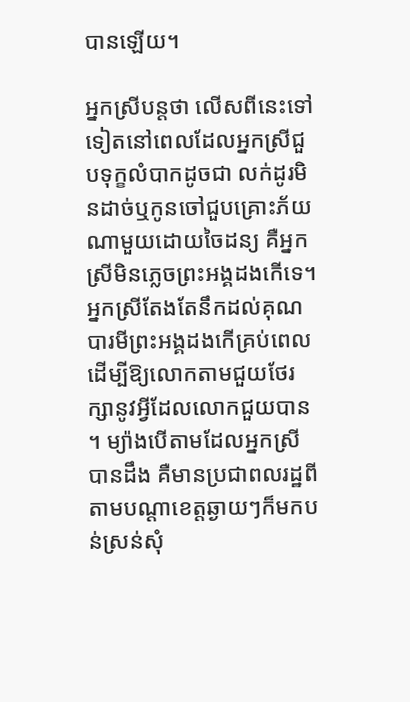បានឡើយ។

អ្នកស្រីបន្តថា លើសពីនេះទៅទៀតនៅពេលដែលអ្នកស្រីជួបទុក្ខលំបាកដូចជា លក់ដូរមិនដាច់ឬកូនចៅជួបគ្រោះភ័យណាមួយដោយចៃដន្យ គឺអ្នកស្រីមិនភ្លេចព្រះអង្គដងកើទេ។ អ្នកស្រីតែងតែនឹកដល់គុណបារមីព្រះអង្គដងកើគ្រប់ពេល ដើម្បីឱ្យលោកតាមជួយថែរក្សានូវអ្វីដែលលោកជួយបាន។ ម្យ៉ាងបើតាមដែលអ្នកស្រីបានដឹង គឺមានប្រជាពលរដ្ឋពីតាមបណ្តាខេត្តឆ្ងាយៗក៏មកបន់ស្រន់សុំ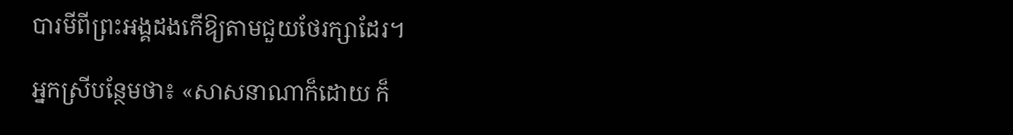បារមីពីព្រះអង្គដងកើឱ្យតាមជួយថែរក្សាដែរ។

អ្នកស្រីបន្ថែមថា៖ «សាសនាណាក៏ដោយ ក៏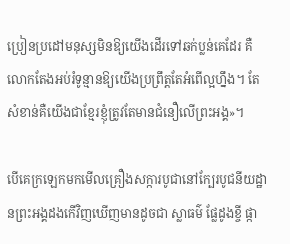ប្រៀនប្រដៅមនុស្សមិនឱ្យយើងដើរទៅឆក់ប្លន់គេដែរ គឺលោកតែងអប់រំទូន្មានឱ្យយើងប្រព្រឹត្តតែអំពើល្អហ្នឹង។ តែសំខាន់គឺយើងជាខ្មែរខ្ញុំត្រូវតែមានជំនឿលើព្រះអង្គ»។

បើគេក្រឡេកមកមើលគ្រឿងសក្ការបូជានៅក្បែរបូជនីយដ្ឋានព្រះអង្គដងកើវិញឃើញមានដូចជា ស្លាធម៌ ផ្លែដូងខ្ចី ផ្កា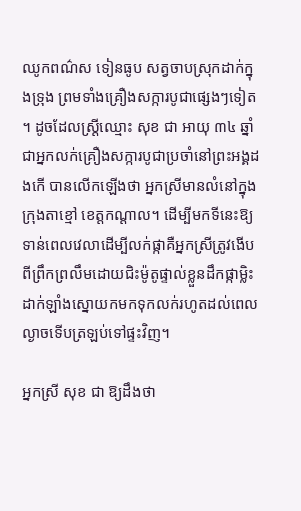ឈូកពណ៌ស ទៀនធូប សត្វចាបស្រុកដាក់ក្នុងទ្រុង ព្រមទាំងគ្រឿងសក្ការបូជាផ្សេងៗទៀត។ ដូចដែលស្ដ្រីឈ្មោះ សុខ ជា អាយុ ៣៤ ឆ្នាំ ជាអ្នកលក់គ្រឿងសក្ការបូជាប្រចាំនៅព្រះអង្គដងកើ បានលើកឡើងថា អ្នកស្រីមានលំនៅក្នុងក្រុងតាខ្មៅ ខេត្តកណ្ដាល។ ដើម្បីមកទីនេះឱ្យទាន់ពេលវេលាដើម្បីលក់ផ្កាគឺអ្នកស្រីត្រូវងើបពីព្រឹកព្រលឹមដោយជិះម៉ូតូផ្ទាល់ខ្លួនដឹកផ្កាម្លិះដាក់ឡាំងស្នោយកមកទុកលក់រហូតដល់ពេលល្ងាចទើបត្រឡប់ទៅផ្ទះវិញ។

អ្នកស្រី សុខ ជា ឱ្យដឹងថា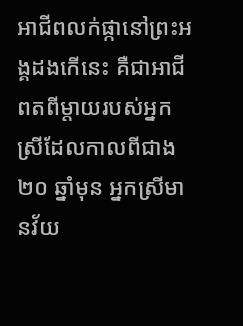អាជីពលក់ផ្កានៅព្រះអង្គដងកើនេះ គឺជាអាជីពតពីម្តាយរបស់អ្នកស្រីដែលកាលពីជាង ២០ ឆ្នាំមុន អ្នកស្រីមានវ័យ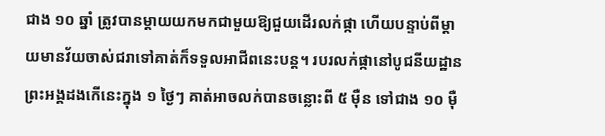ជាង ១០ ឆ្នាំ ត្រូវបានម្តាយយកមកជាមួយឱ្យជួយដើរលក់ផ្កា ហើយបន្ទាប់ពីម្តាយមានវ័យចាស់ជរាទៅគាត់ក៏ទទួលអាជីពនេះបន្ត។ របរលក់ផ្កានៅបូជនីយដ្ឋានព្រះអង្គដងកើនេះក្នុង ១ ថ្ងៃៗ គាត់អាចលក់បានចន្លោះពី ៥ ម៉ឺន ទៅជាង ១០ ម៉ឺ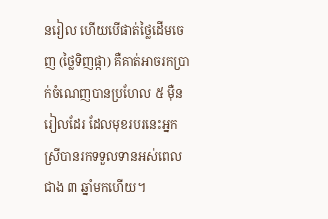នរៀល ហើយបើផាត់ថ្លៃដើមចេញ (ថ្លៃទិញផ្កា) គឺគាត់អាចរកប្រាក់ចំណេញបានប្រហែល ៥ ម៉ឺនរៀលដែរ ដែលមុខរបរនេះអ្នកស្រីបានរកទទួលទានអស់ពេលជាង ៣ ឆ្នាំមកហើយ។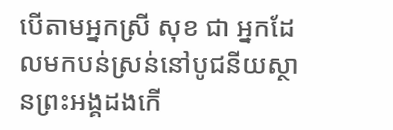បើតាមអ្នកស្រី សុខ ជា អ្នកដែលមកបន់ស្រន់នៅបូជនីយស្ថានព្រះអង្គដងកើ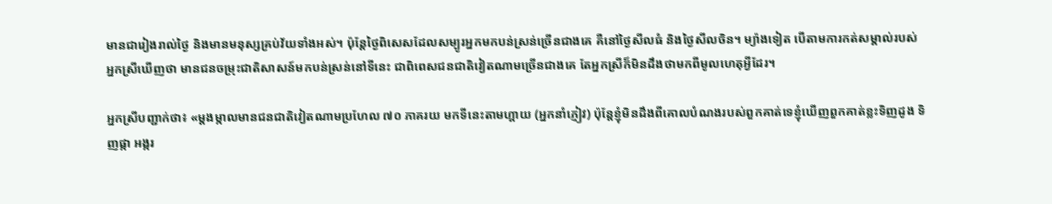មានជារៀងរាល់ថ្ងៃ និងមានមនុស្សគ្រប់វ័យទាំងអស់។ ប៉ុន្តែថ្ងៃពិសេសដែលសម្បូរអ្នកមកបន់ស្រន់ច្រើនជាងគេ គឺនៅថ្ងៃសីលធំ និងថ្ងៃសីលចិន។ ម្យ៉ាងទៀត បើតាមការកត់សម្គាល់របស់អ្នកស្រីឃើញថា មានជនចម្រុះជាតិសាសន៍មកបន់ស្រន់នៅទីនេះ ជាពិពេសជនជាតិវៀតណាមច្រើនជាងគេ តែអ្នកស្រីក៏មិនដឹងថាមកពីមូលហេតុអ្វីដែរ។

អ្នកស្រីបញ្ជាក់ថា៖ «ម្តងម្កាលមានជនជាតិវៀតណាមប្រហែល ៧០ ភាគរយ មកទីនេះតាមហ្គាយ (អ្នកនាំភ្ញៀវ) ប៉ុន្តែខ្ញុំមិនដឹងពីគោលបំណងរបស់ពួកគាត់ទេខ្ញុំឃើញពួកគាត់ខ្លះទិញដូង ទិញផ្កា អង្ករ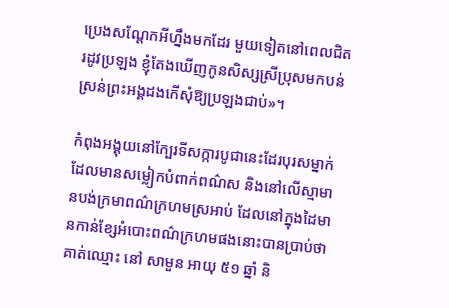ប្រេងសណ្ដែកអីហ្នឹងមកដែរ មួយទៀតនៅពេលជិតរដូវប្រឡង ខ្ញុំតែងឃើញកូនសិស្សស្រីប្រុសមកបន់ស្រន់ព្រះអង្គដងកើសុំឱ្យប្រឡងជាប់»។

កំពុងអង្គុយនៅក្បែរទីសក្ការបូជានេះដែរបុរសម្នាក់ដែលមានសម្លៀកបំពាក់ពណ៌ស និងនៅលើស្មាមានបង់ក្រមាពណ៌ក្រហមស្រអាប់ ដែលនៅក្នុងដៃមានកាន់ខ្សែអំបោះពណ៌ក្រហមផងនោះបានប្រាប់ថា គាត់ឈ្មោះ នៅ សាមួន អាយុ ៥១ ឆ្នាំ និ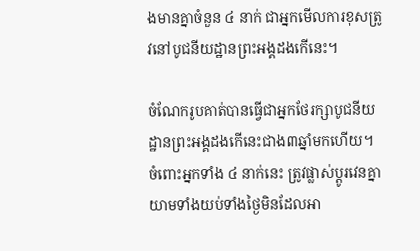ងមានគ្នាចំនួន ៤ នាក់ ជាអ្នកមើលការខុសត្រូវនៅបូជនីយដ្ឋានព្រះអង្គដងកើនេះ។

ចំណែករូបគាត់បានធ្វើជាអ្នកថែរក្សាបូជនីយដ្ឋានព្រះអង្គដងកើនេះជាង៣ឆ្នាំមកហើយ។ ចំពោះអ្នកទាំង ៤ នាក់នេះ ត្រូវផ្លាស់ប្ដូរវេនគ្នាយាមទាំងយប់ទាំងថ្ងៃមិនដែលអា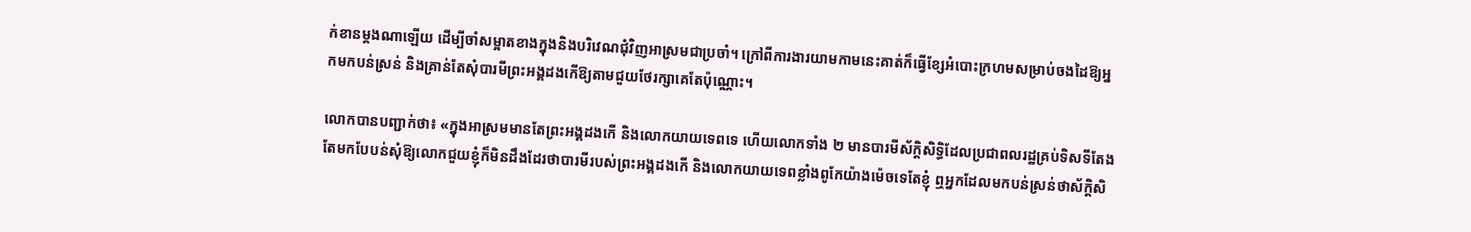ក់ខានម្តងណាឡើយ ដើម្បីចាំសម្អាតខាងក្នុងនិងបរិវេណជុំវិញអាស្រមជាប្រចាំ។ ក្រៅពីការងារយាមកាមនេះគាត់ក៏ធ្វើខ្សែអំបោះក្រហមសម្រាប់ចងដៃឱ្យអ្នកមកបន់ស្រន់ និងគ្រាន់តែសុំបារមីព្រះអង្គដងកើឱ្យតាមជួយថែរក្សាគេតែប៉ុណ្ណោះ។

លោកបានបញ្ជាក់ថា៖ «ក្នុងអាស្រមមានតែព្រះអង្គដងកើ និងលោកយាយទេពទេ ហើយលោកទាំង ២ មានបារមីស័ក្តិសិទ្ធិដែលប្រជាពលរដ្ឋគ្រប់ទិសទីតែងតែមកបែបន់សុំឱ្យលោកជួយខ្ញុំក៏មិនដឹងដែរថាបារមីរបស់ព្រះអង្គដងកើ និងលោកយាយទេពខ្លាំងពូកែយ៉ាងម៉េចទេតែខ្ញុំ ឮអ្នកដែលមកបន់ស្រន់ថាស័ក្តិសិ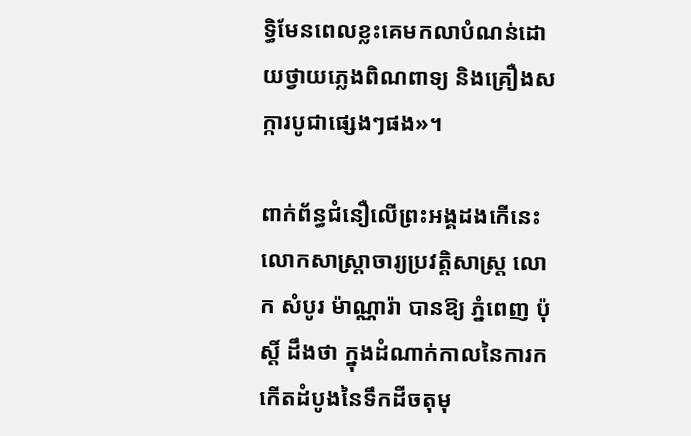ទ្ធិមែនពេលខ្លះគេមកលាបំណន់ដោយថ្វាយភ្លេងពិណពាទ្យ និងគ្រឿងសក្ការបូជាផ្សេងៗផង»។

ពាក់ព័ន្ធជំនឿលើព្រះអង្គដងកើនេះ លោកសាស្ត្រាចារ្យប្រវត្តិសាស្ត្រ លោក សំបូរ ម៉ាណ្ណារ៉ា បានឱ្យ ភ្នំពេញ ប៉ុស្តិ៍ ដឹងថា ក្នុងដំណាក់កាលនៃការកកើតដំបូងនៃទឹកដីចតុមុ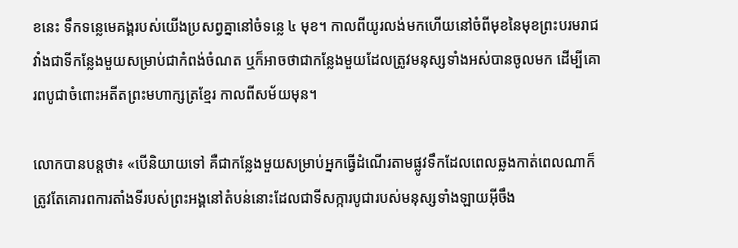ខនេះ ទឹកទន្លេមេគង្គរបស់យើងប្រសព្វគ្នានៅចំទន្លេ ៤ មុខ។ កាលពីយូរលង់មកហើយនៅចំពីមុខនៃមុខព្រះបរមរាជវាំងជាទីកន្លែងមួយសម្រាប់ជាកំពង់ចំណត ឬក៏អាចថាជាកន្លែងមួយដែលត្រូវមនុស្សទាំងអស់បានចូលមក ដើម្បីគោរពបូជាចំពោះអតីតព្រះមហាក្សត្រខ្មែរ កាលពីសម័យមុន។

លោកបានបន្ដថា៖ «បើនិយាយទៅ គឺជាកន្លែងមួយសម្រាប់អ្នកធ្វើដំណើរតាមផ្លូវទឹកដែលពេលឆ្លងកាត់ពេលណាក៏ត្រូវតែគោរពការតាំងទីរបស់ព្រះអង្គនៅតំបន់នោះដែលជាទីសក្ការបូជារបស់មនុស្សទាំងឡាយអ៊ីចឹង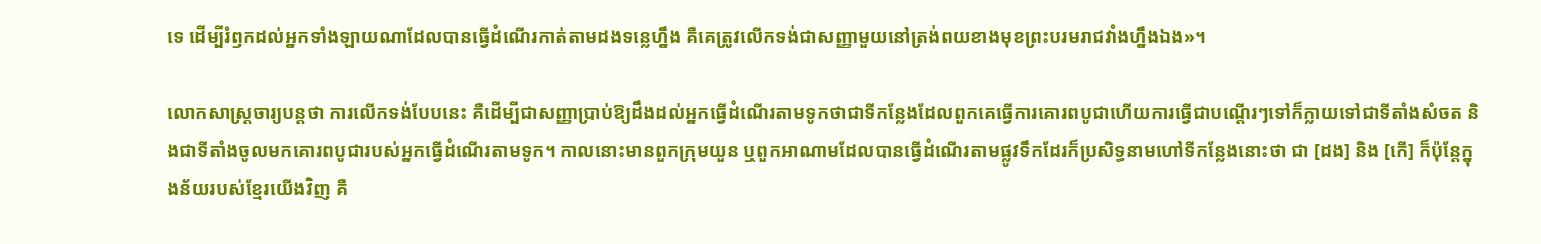ទេ ដើម្បីរំឭកដល់អ្នកទាំងឡាយណាដែលបានធ្វើដំណើរកាត់តាមដងទន្លេហ្នឹង គឺគេត្រូវលើកទង់ជាសញ្ញាមួយនៅត្រង់ពយខាងមុខព្រះបរមរាជវាំងហ្នឹងឯង»។

លោកសាស្ត្រចារ្យបន្តថា ការលើកទង់បែបនេះ គឺដើម្បីជាសញ្ញាប្រាប់ឱ្យដឹងដល់អ្នកធ្វើដំណើរតាមទូកថាជាទីកន្លែងដែលពួកគេធ្វើការគោរពបូជាហើយការធ្វើជាបណ្តើរៗទៅក៏ក្លាយទៅជាទីតាំងសំចត និងជាទីតាំងចូលមកគោរពបូជារបស់អ្នកធ្វើដំណើរតាមទូក។ កាលនោះមានពួកក្រុមយួន ឬពួកអាណាមដែលបានធ្វើដំណើរតាមផ្លូវទឹកដែរក៏ប្រសិទ្ធនាមហៅទីកន្លែងនោះថា ជា [ដង] និង [កើ] ក៏ប៉ុន្តែក្នុងន័យរបស់ខ្មែរយើងវិញ គឺ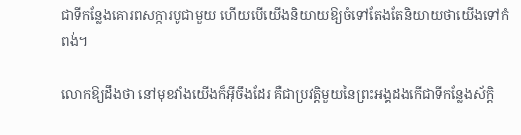ជាទីកន្លែងគោរពសក្ការបូជាមួយ ហើយបើយើងនិយាយឱ្យចំទៅតែងតែនិយាយថាយើងទៅកំពង់។

លោកឱ្យដឹងថា នៅមុខវាំងយើងក៏អ៊ីចឹងដែរ គឺជាប្រវត្តិមួយនៃព្រះអង្គដងកើជាទីកន្លែងស័ក្តិ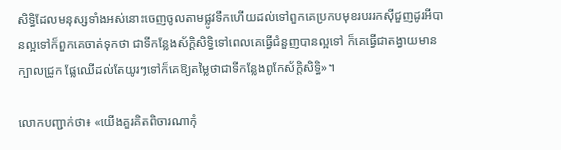សិទ្ធិដែលមនុស្សទាំងអស់នោះចេញចូលតាមផ្លូវទឹកហើយដល់ទៅពួកគេប្រកបមុខរបររកស៊ីជួញដូរអីបានល្អទៅក៏ពួកគេចាត់ទុកថា ជាទីកន្លែងស័ក្តិសិទ្ធិទៅពេលគេធ្វើជំនួញបានល្អទៅ ក៏គេធ្វើជាតង្វាយមានក្បាលជ្រូក ផ្លែឈើដល់តែយូរៗទៅក៏គេឱ្យតម្លៃថាជាទីកន្លែងពូកែស័ក្តិសិទ្ធិ»។

លោកបញ្ជាក់ថា៖ «យើងគួរគិតពិចារណាកុំ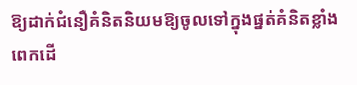ឱ្យដាក់ជំនឿគំនិតនិយមឱ្យចូលទៅក្នុងផ្នត់គំនិតខ្លាំងពេកដើ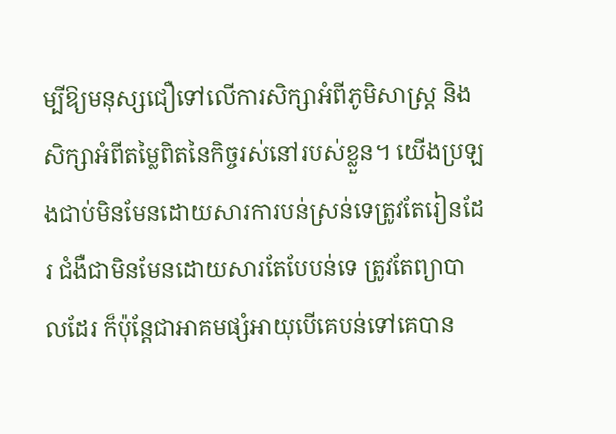ម្បីឱ្យមនុស្សជឿទៅលើការសិក្សាអំពីភូមិសាស្ត្រ និងសិក្សាអំពីតម្លៃពិតនៃកិច្ចរស់នៅរបស់ខ្លួន។ យើងប្រឡងជាប់មិនមែនដោយសារការបន់ស្រន់ទេត្រូវតែរៀនដែរ ជំងឺជាមិនមែនដោយសារតែបែបន់ទេ ត្រូវតែព្យាបាលដែរ ក៏ប៉ុន្តែជាអាគមផ្សំអាយុបើគេបន់ទៅគេបាន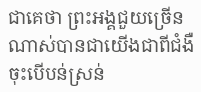ជាគេថា ព្រះអង្គជួយច្រើនណាស់បានជាយើងជាពីជំងឺចុះបើបន់ស្រន់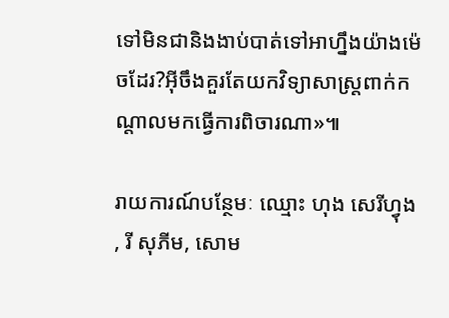ទៅមិនជានិងងាប់បាត់ទៅអាហ្នឹងយ៉ាងម៉េចដែរ?អ៊ីចឹងគួរតែយកវិទ្យាសាស្ត្រពាក់កណ្តាលមកធ្វើការពិចារណា»៕

រាយការណ៍បន្ថែមៈ ឈ្មោះ ហុង សេរីហ្វុង , រី សុភីម, សោម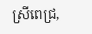ស្រីពេជ្រ,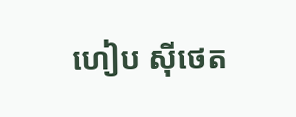ហៀប ស៊ីថេត